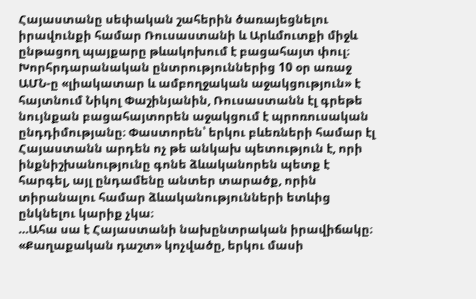Հայաստանը սեփական շահերին ծառայեցնելու իրավունքի համար Ռուսաստանի և Արևմուտքի միջև ընթացող պայքարը թևակոխում է բացահայտ փուլ։ Խորհրդարանական ընտրություններից 10 օր առաջ ԱՄՆ-ը «լիակատար և ամբողջական աջակցություն» է հայտնում Նիկոլ Փաշինյանին, Ռուսաստանն էլ գրեթե նույնքան բացահայտորեն աջակցում է պրոռուսական ընդդիմությանը։ Փաստորեն՝ երկու բևեռների համար էլ Հայաստանն արդեն ոչ թե անկախ պետություն է, որի ինքնիշխանությունը գոնե ձևականորեն պետք է հարգել, այլ ընդամենը անտեր տարածք, որին տիրանալու համար ձևականությունների ետևից ընկնելու կարիք չկա։
…Ահա սա է Հայաստանի նախընտրական իրավիճակը։ «Քաղաքական դաշտ» կոչվածը, երկու մասի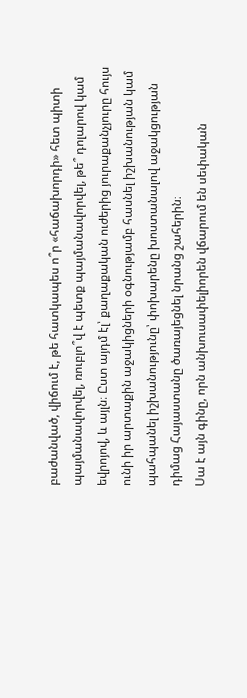բաժանված, վիճում է, թե հատկապես ո՞ր «հաճախորդի» հետ պիտի պայմանավորվել, ռուբլո՞վ է պետք պայմանավորվել, թե՞ դոլարով կամ եվրոյով, և այլն։ Ըստ այդմ էլ՝ քաղաքական ուժերից յուրաքանչյուրը հույս ունի իր արտաքին աջակիցների օգնությամբ հասնել իշխանության կամ պահպանել իշխանությունը՝ փոխարենը խոստանալով աջակցության դիմաց Հայաստանը ծառայեցնել նրանց շահերին։
Սա է այն գինը, որն անխուսափելիորեն վճարում են սեփական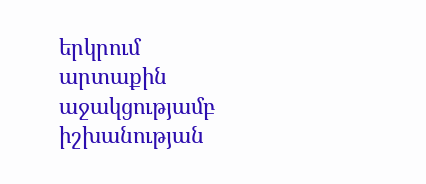երկրում արտաքին աջակցությամբ իշխանության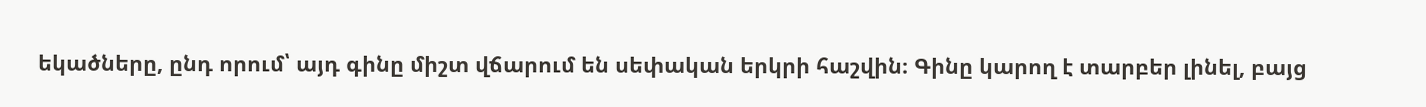եկածները, ընդ որում՝ այդ գինը միշտ վճարում են սեփական երկրի հաշվին։ Գինը կարող է տարբեր լինել, բայց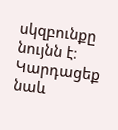սկզբունքը նույնն է։
Կարդացեք նաև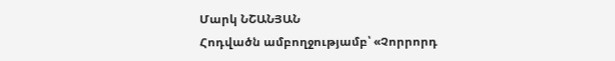Մարկ ՆՇԱՆՅԱՆ
Հոդվածն ամբողջությամբ՝ «Չորրորդ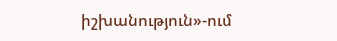իշխանություն»-ում